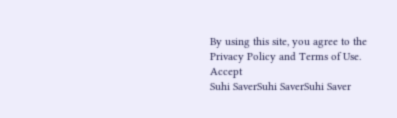By using this site, you agree to the Privacy Policy and Terms of Use.
Accept
Suhi SaverSuhi SaverSuhi Saver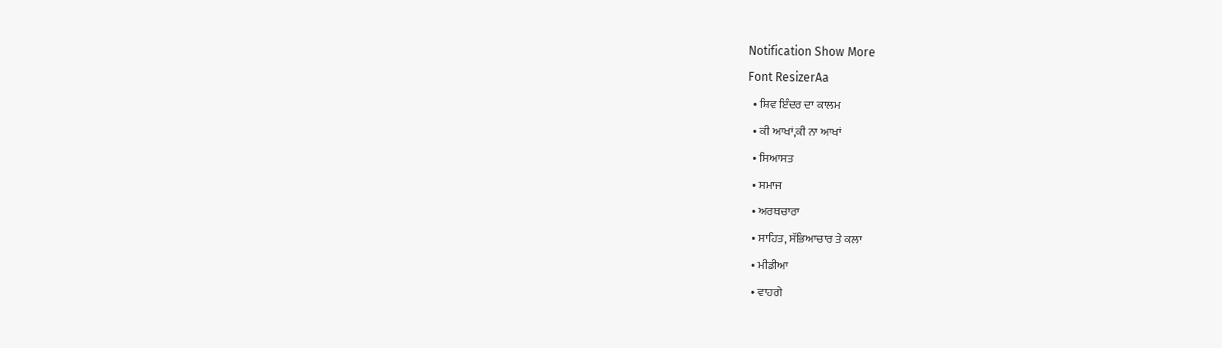Notification Show More
Font ResizerAa
  • ਸ਼ਿਵ ਇੰਦਰ ਦਾ ਕਾਲਮ
  • ਕੀ ਆਖਾਂ,ਕੀ ਨਾ ਆਖਾਂ
  • ਸਿਆਸਤ
  • ਸਮਾਜ
  • ਅਰਥਚਾਰਾ
  • ਸਾਹਿਤ, ਸੱਭਿਆਚਾਰ ਤੇ ਕਲਾ
  • ਮੀਡੀਆ
  • ਵਾਹਗੇ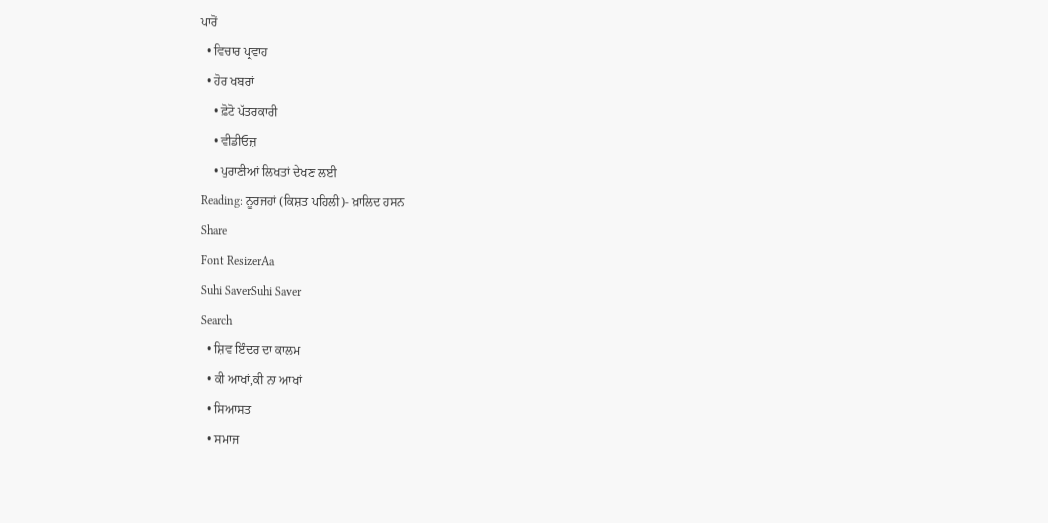ਪਾਰੋਂ
  • ਵਿਚਾਰ ਪ੍ਰਵਾਹ
  • ਹੋਰ ਖਬਰਾਂ
    • ਫ਼ੋਟੋ ਪੱਤਰਕਾਰੀ
    • ਵੀਡੀਓਜ਼
    • ਪੁਰਾਣੀਆਂ ਲਿਖਤਾਂ ਦੇਖਣ ਲਈ
Reading: ਨੂਰਜਹਾਂ (ਕਿਸ਼ਤ ਪਹਿਲੀ)- ਖ਼ਾਲਿਦ ਹਸਨ
Share
Font ResizerAa
Suhi SaverSuhi Saver
Search
  • ਸ਼ਿਵ ਇੰਦਰ ਦਾ ਕਾਲਮ
  • ਕੀ ਆਖਾਂ,ਕੀ ਨਾ ਆਖਾਂ
  • ਸਿਆਸਤ
  • ਸਮਾਜ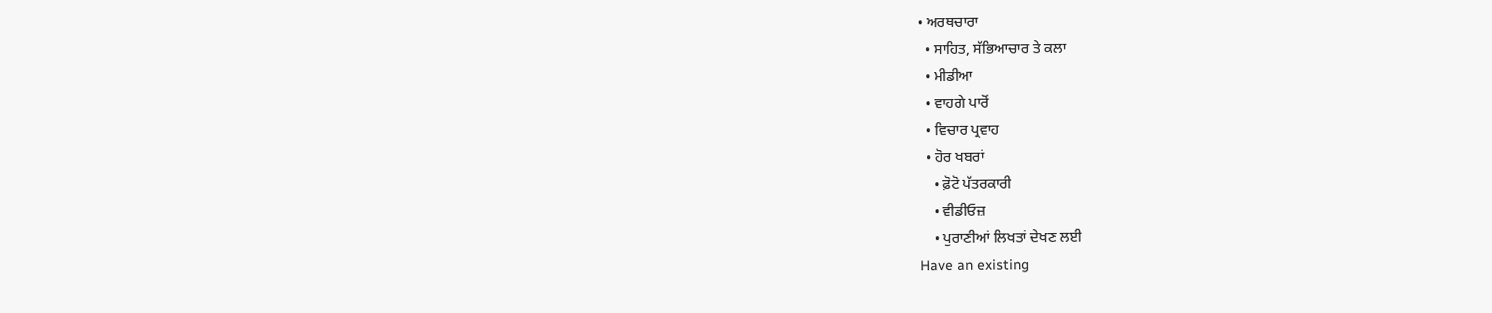• ਅਰਥਚਾਰਾ
  • ਸਾਹਿਤ, ਸੱਭਿਆਚਾਰ ਤੇ ਕਲਾ
  • ਮੀਡੀਆ
  • ਵਾਹਗੇ ਪਾਰੋਂ
  • ਵਿਚਾਰ ਪ੍ਰਵਾਹ
  • ਹੋਰ ਖਬਰਾਂ
    • ਫ਼ੋਟੋ ਪੱਤਰਕਾਰੀ
    • ਵੀਡੀਓਜ਼
    • ਪੁਰਾਣੀਆਂ ਲਿਖਤਾਂ ਦੇਖਣ ਲਈ
Have an existing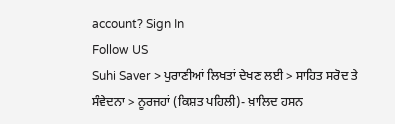account? Sign In
Follow US
Suhi Saver > ਪੁਰਾਣੀਆਂ ਲਿਖਤਾਂ ਦੇਖਣ ਲਈ > ਸਾਹਿਤ ਸਰੋਦ ਤੇ ਸੰਵੇਦਨਾ > ਨੂਰਜਹਾਂ (ਕਿਸ਼ਤ ਪਹਿਲੀ)- ਖ਼ਾਲਿਦ ਹਸਨ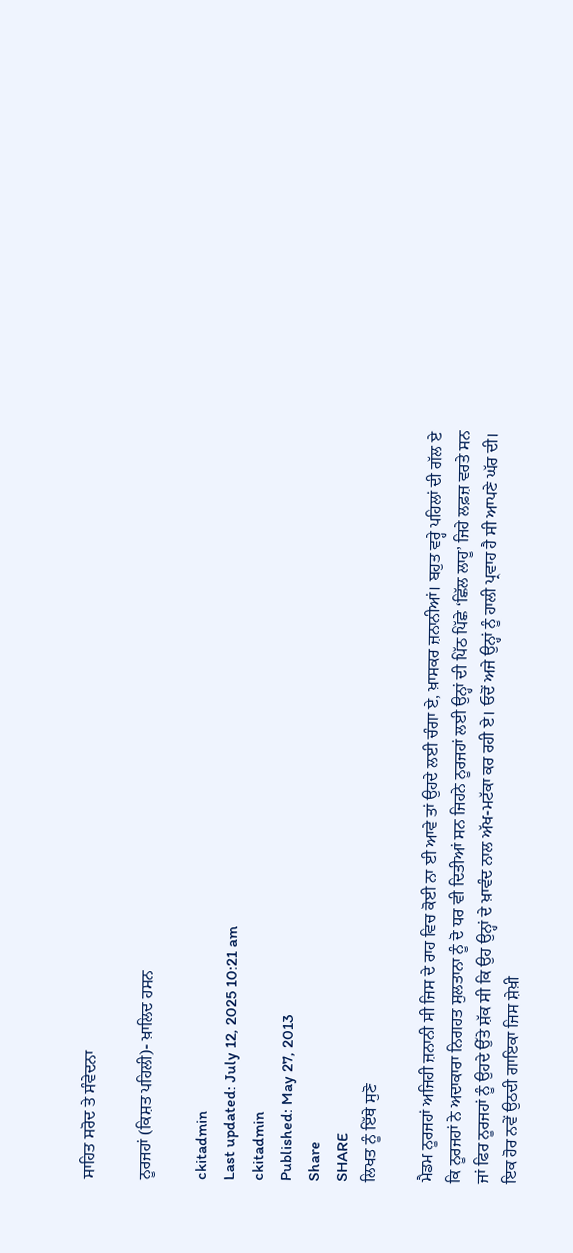ਸਾਹਿਤ ਸਰੋਦ ਤੇ ਸੰਵੇਦਨਾ

ਨੂਰਜਹਾਂ (ਕਿਸ਼ਤ ਪਹਿਲੀ)- ਖ਼ਾਲਿਦ ਹਸਨ

ckitadmin
Last updated: July 12, 2025 10:21 am
ckitadmin
Published: May 27, 2013
Share
SHARE
ਲਿਖਤ ਨੂੰ ਇੱਥੇ ਸੁਣੋ

ਮੈਡਮ ਨੂਰਜਹਾਂ ਅਜਿਹੀ ਜ਼ਨਾਨੀ ਸੀ ਜਿਸ ਦੇ ਰਾਹ ਵਿਚ ਕੋਈ ਨਾ ਈ ਆਵੇ ਤਾਂ ਉਹਦੇ ਲਈ ਚੰਗਾ ਏ, ਖ਼ਾਸਕਰ ਜ਼ਨਾਨੀਆਂ। ਬਹੁਤ ਵਰ੍ਹੇ ਪਹਿਲਾਂ ਦੀ ਗੱਲ ਏ ਕਿ ਨੂਰਜਹਾਂ ਨੇ ਅਦਾਕਾਰਾ ਨਿਗਹਤ ਸੁਲਤਾਨਾ ਨੂੰ ਦੋ ਧਰ ਵੀ ਦਿਤੀਆਂ ਸਨ ਜਿਹਨੇ ਨੂਰਜਹਾਂ ਲਈ ਉਨ੍ਹਾਂ ਦੀ ਪਿੱਠ ਪਿੱਛੇ ‘ਛਿੱਲ ਲਾਹੂ’ ਜਿਹੇ ਲਫ਼ਜ਼ ਵਰਤੇ ਸਨ ਜਾਂ ਫਿਰ ਨੂਰਜਹਾਂ ਨੂੰ ਉਹਦੇ ਉੱਤੇ ਸ਼ੱਕ ਸੀ ਕਿ ਉਹ ਉਨ੍ਹਾਂ ਦੇ ਖ਼ਾਵੰਦ ਨਾਲ ਅੱਖ-ਮਟੱਕਾ ਕਰ ਰਹੀ ਏ। ਓਦੋਂ ਅਜੇ ਉਨ੍ਹਾਂ ਨੂੰ ਹਾਲੀ ਪ੍ਰਵਾਹ ਹੈ ਸੀ ਆਪਣੇ ਘੱਰ ਦੀ। ਇਕ ਹੋਰ ਨਵੇਂ ਉਠਦੀ ਗਾਇਕਾ ਜਿਸ ਸ਼ੇਖ਼ੀ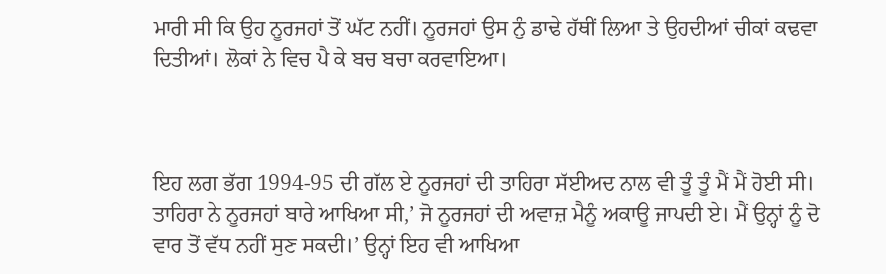ਮਾਰੀ ਸੀ ਕਿ ਉਹ ਨੂਰਜਹਾਂ ਤੋਂ ਘੱਟ ਨਹੀਂ। ਨੂਰਜਹਾਂ ਉਸ ਨੁੰ ਡਾਢੇ ਹੱਥੀਂ ਲਿਆ ਤੇ ਉਹਦੀਆਂ ਚੀਕਾਂ ਕਢਵਾ ਦਿਤੀਆਂ। ਲੋਕਾਂ ਨੇ ਵਿਚ ਪੈ ਕੇ ਬਚ ਬਚਾ ਕਰਵਾਇਆ।



ਇਹ ਲਗ ਭੱਗ 1994-95 ਦੀ ਗੱਲ ਏ ਨੂਰਜਹਾਂ ਦੀ ਤਾਹਿਰਾ ਸੱਈਅਦ ਨਾਲ ਵੀ ਤੂੰ ਤੂੰ ਮੈਂ ਮੈਂ ਹੋਈ ਸੀ। ਤਾਹਿਰਾ ਨੇ ਨੂਰਜਹਾਂ ਬਾਰੇ ਆਖਿਆ ਸੀ,’ ਜੋ ਨੂਰਜਹਾਂ ਦੀ ਅਵਾਜ਼ ਮੈਨੂੰ ਅਕਾਊ ਜਾਪਦੀ ਏ। ਮੈਂ ਉਨ੍ਹਾਂ ਨੂੰ ਦੋ ਵਾਰ ਤੋਂ ਵੱਧ ਨਹੀਂ ਸੁਣ ਸਕਦੀ।’ ਉਨ੍ਹਾਂ ਇਹ ਵੀ ਆਖਿਆ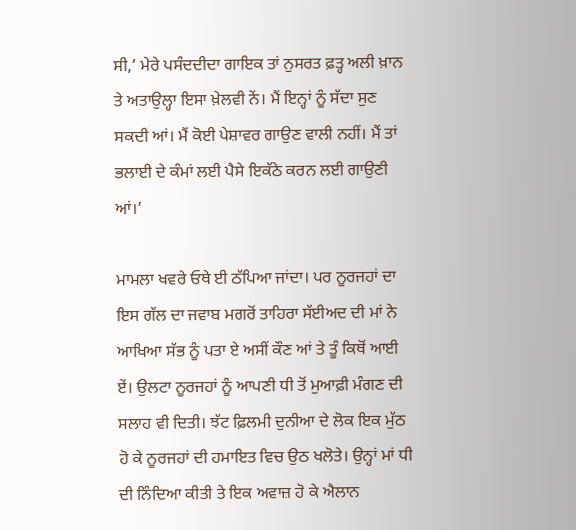ਸੀ,’ ਮੇਰੇ ਪਸੰਦਦੀਦਾ ਗਾਇਕ ਤਾਂ ਨੁਸਰਤ ਫ਼ਤ੍ਹ ਅਲੀ ਖ਼ਾਨ ਤੇ ਅਤਾਉਲ੍ਹਾ ਇਸਾ ਖ਼ੇਲਵੀ ਨੇਂ। ਮੈਂ ਇਨ੍ਹਾਂ ਨੂੰ ਸੱਦਾ ਸੁਣ ਸਕਦੀ ਆਂ। ਮੈਂ ਕੋਈ ਪੇਸ਼ਾਵਰ ਗਾਉਣ ਵਾਲੀ ਨਹੀਂ। ਮੈਂ ਤਾਂ ਭਲਾਈ ਦੇ ਕੰਮਾਂ ਲਈ ਪੈਸੇ ਇਕੱਠੇ ਕਰਨ ਲਈ ਗਾਉਣੀ ਆਂ।’

ਮਾਮਲਾ ਖਵਰੇ ਓਥੇ ਈ ਠੱਪਿਆ ਜਾਂਦਾ। ਪਰ ਨੂਰਜਹਾਂ ਦਾ ਇਸ ਗੱਲ ਦਾ ਜਵਾਬ ਮਗਰੋਂ ਤਾਹਿਰਾ ਸੱਈਅਦ ਦੀ ਮਾਂ ਨੇ ਆਖਿਆ ਸੱਭ ਨੂੰ ਪਤਾ ਏ ਅਸੀਂ ਕੌਣ ਆਂ ਤੇ ਤੂੰ ਕਿਥੋਂ ਆਈ ਏਂ। ਉਲਟਾ ਨੂਰਜਹਾਂ ਨੂੰ ਆਪਣੀ ਧੀ ਤੋਂ ਮੁਆਫ਼ੀ ਮੰਗਣ ਦੀ ਸਲਾਹ ਵੀ ਦਿਤੀ। ਝੱਟ ਫ਼ਿਲਮੀ ਦੁਨੀਆ ਦੇ ਲੋਕ ਇਕ ਮੁੱਠ ਹੋ ਕੇ ਨੂਰਜਹਾਂ ਦੀ ਹਮਾਇਤ ਵਿਚ ਉਠ ਖਲੋਤੇ। ਉਨ੍ਹਾਂ ਮਾਂ ਧੀ ਦੀ ਨਿੰਦਿਆ ਕੀਤੀ ਤੇ ਇਕ ਅਵਾਜ਼ ਹੋ ਕੇ ਐਲਾਨ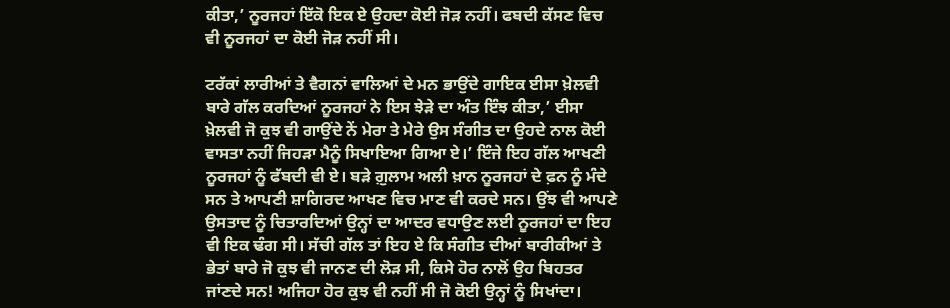ਕੀਤਾ,’ ਨੂਰਜਹਾਂ ਇੱਕੋ ਇਕ ਏ ਉਹਦਾ ਕੋਈ ਜੋੜ ਨਹੀਂ। ਫਬਦੀ ਕੱਸਣ ਵਿਚ ਵੀ ਨੂਰਜਹਾਂ ਦਾ ਕੋਈ ਜੋੜ ਨਹੀਂ ਸੀ।

ਟਰੱਕਾਂ ਲਾਰੀਆਂ ਤੇ ਵੈਗਨਾਂ ਵਾਲਿਆਂ ਦੇ ਮਨ ਭਾਉਂਦੇ ਗਾਇਕ ਈਸਾ ਖ਼ੇਲਵੀ ਬਾਰੇ ਗੱਲ ਕਰਦਿਆਂ ਨੂਰਜਹਾਂ ਨੇ ਇਸ ਝੇੜੇ ਦਾ ਅੰਤ ਇੰਝ ਕੀਤਾ,’ ਈਸਾ ਖ਼ੇਲਵੀ ਜੋ ਕੁਝ ਵੀ ਗਾਉਂਦੇ ਨੇਂ ਮੇਰਾ ਤੇ ਮੇਰੇ ਉਸ ਸੰਗੀਤ ਦਾ ਉਹਦੇ ਨਾਲ ਕੋਈ ਵਾਸਤਾ ਨਹੀਂ ਜਿਹੜਾ ਮੈਨੂੰ ਸਿਖਾਇਆ ਗਿਆ ਏ।’ ਇੰਜੇ ਇਹ ਗੱਲ ਆਖਣੀ ਨੂਰਜਹਾਂ ਨੂੰ ਫੱਬਦੀ ਵੀ ਏ। ਬੜੇ ਗ਼ੁਲਾਮ ਅਲੀ ਖ਼ਾਨ ਨੂਰਜਹਾਂ ਦੇ ਫ਼ਨ ਨੂੰ ਮੰਦੇ ਸਨ ਤੇ ਆਪਣੀ ਸ਼ਾਗਿਰਦ ਆਖਣ ਵਿਚ ਮਾਣ ਵੀ ਕਰਦੇ ਸਨ। ਉਂਝ ਵੀ ਆਪਣੇ ਉਸਤਾਦ ਨੂੰ ਚਿਤਾਰਦਿਆਂ ਉਨ੍ਹਾਂ ਦਾ ਆਦਰ ਵਧਾਉਣ ਲਈ ਨੂਰਜਹਾਂ ਦਾ ਇਹ ਵੀ ਇਕ ਢੰਗ ਸੀ। ਸੱਚੀ ਗੱਲ ਤਾਂ ਇਹ ਏ ਕਿ ਸੰਗੀਤ ਦੀਆਂ ਬਾਰੀਕੀਆਂ ਤੇ ਭੇਤਾਂ ਬਾਰੇ ਜੋ ਕੁਝ ਵੀ ਜਾਨਣ ਦੀ ਲੋੜ ਸੀ, ਕਿਸੇ ਹੋਰ ਨਾਲੋਂ ਉਹ ਬਿਹਤਰ ਜਾਂਣਦੇ ਸਨ! ਅਜਿਹਾ ਹੋਰ ਕੁਝ ਵੀ ਨਹੀਂ ਸੀ ਜੋ ਕੋਈ ਉਨ੍ਹਾਂ ਨੂੰ ਸਿਖਾਂਦਾ।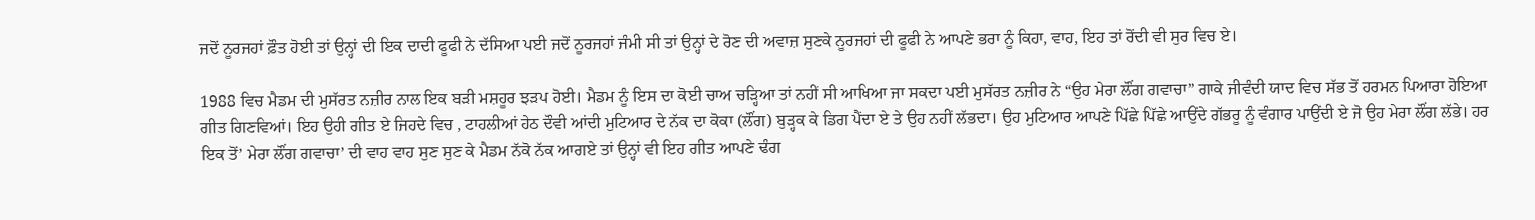ਜਦੋਂ ਨੂਰਜਹਾਂ ਫ਼ੌਤ ਹੋਈ ਤਾਂ ਉਨ੍ਹਾਂ ਦੀ ਇਕ ਦਾਦੀ ਫੂਫੀ ਨੇ ਦੱਸਿਆ ਪਈ ਜਦੋਂ ਨੂਰਜਹਾਂ ਜੰਮੀ ਸੀ ਤਾਂ ਉਨ੍ਹਾਂ ਦੇ ਰੋਣ ਦੀ ਅਵਾਜ਼ ਸੁਣਕੇ ਨੂਰਜਹਾਂ ਦੀ ਫੂਫੀ ਨੇ ਆਪਣੇ ਭਰਾ ਨੂੰ ਕਿਹਾ, ਵਾਹ, ਇਹ ਤਾਂ ਰੋਂਦੀ ਵੀ ਸੁਰ ਵਿਚ ਏ।

1988 ਵਿਚ ਮੈਡਮ ਦੀ ਮੁਸੱਰਤ ਨਜ਼ੀਰ ਨਾਲ ਇਕ ਬੜੀ ਮਸ਼ਹੂਰ ਝੜਪ ਹੋਈ। ਮੈਡਮ ਨੂੰ ਇਸ ਦਾ ਕੋਈ ਚਾਅ ਚੜ੍ਹਿਆ ਤਾਂ ਨਹੀਂ ਸੀ ਆਖਿਆ ਜਾ ਸਕਦਾ ਪਈ ਮੁਸੱਰਤ ਨਜ਼ੀਰ ਨੇ “ਉਹ ਮੇਰਾ ਲੌਂਗ ਗਵਾਚਾ” ਗਾਕੇ ਜੀਵੰਦੀ ਯਾਦ ਵਿਚ ਸੱਭ ਤੋਂ ਹਰਮਨ ਪਿਆਰਾ ਹੋਇਆ ਗੀਤ ਗਿਣਵਿਆਂ। ਇਹ ਉਹੀ ਗੀਤ ਏ ਜਿਹਦੇ ਵਿਚ , ਟਾਹਲੀਆਂ ਹੇਠ ਦੌਵੀ ਆਂਦੀ ਮੁਟਿਆਰ ਦੇ ਨੱਕ ਦਾ ਕੋਕਾ (ਲੌਂਗ) ਬੁੜ੍ਹਕ ਕੇ ਡਿਗ ਪੈਂਦਾ ਏ ਤੇ ਉਹ ਨਹੀਂ ਲੱਭਦਾ। ਉਹ ਮੁਟਿਆਰ ਆਪਣੇ ਪਿੱਛੇ ਪਿੱਛੇ ਆਉਂਦੇ ਗੱਭਰੂ ਨੂੰ ਵੰਗਾਰ ਪਾਉਂਦੀ ਏ ਜੋ ਉਹ ਮੇਰਾ ਲੌਂਗ ਲੱਭੇ। ਹਰ ਇਕ ਤੋਂ’ ਮੇਰਾ ਲੌਂਗ ਗਵਾਚਾ’ ਦੀ ਵਾਹ ਵਾਹ ਸੁਣ ਸੁਣ ਕੇ ਮੈਡਮ ਨੱਕੋ ਨੱਕ ਆਗਏ ਤਾਂ ਉਨ੍ਹਾਂ ਵੀ ਇਹ ਗੀਤ ਆਪਣੇ ਢੰਗ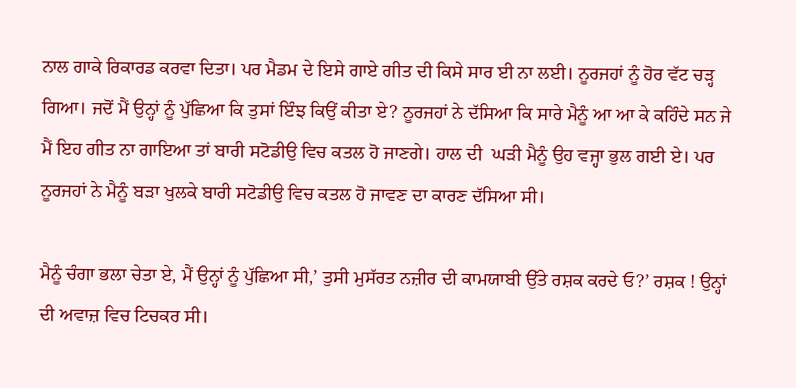ਨਾਲ ਗਾਕੇ ਰਿਕਾਰਡ ਕਰਵਾ ਦਿਤਾ। ਪਰ ਮੈਡਮ ਦੇ ਇਸੇ ਗਾਏ ਗੀਤ ਦੀ ਕਿਸੇ ਸਾਰ ਈ ਨਾ ਲਈ। ਨੂਰਜਹਾਂ ਨੂੰ ਹੋਰ ਵੱਟ ਚੜ੍ਹ ਗਿਆ। ਜਦੋਂ ਮੈਂ ਉਨ੍ਹਾਂ ਨੂੰ ਪੁੱਛਿਆ ਕਿ ਤੁਸਾਂ ਇੰਝ ਕਿਉਂ ਕੀਤਾ ਏ? ਨੂਰਜਹਾਂ ਨੇ ਦੱਸਿਆ ਕਿ ਸਾਰੇ ਮੈਨੂੰ ਆ ਆ ਕੇ ਕਹਿੰਦੇ ਸਨ ਜੇ ਮੈਂ ਇਹ ਗੀਤ ਨਾ ਗਾਇਆ ਤਾਂ ਬਾਰੀ ਸਟੋਡੀਉ ਵਿਚ ਕਤਲ ਹੋ ਜਾਣਗੇ। ਹਾਲ ਦੀ  ਘੜੀ ਮੈਨੂੰ ਉਹ ਵਜ੍ਹਾ ਭੁਲ ਗਈ ਏ। ਪਰ ਨੂਰਜਹਾਂ ਨੇ ਮੈਨੂੰ ਬੜਾ ਖੁਲਕੇ ਬਾਰੀ ਸਟੋਡੀਉ ਵਿਚ ਕਤਲ ਹੋ ਜਾਵਣ ਦਾ ਕਾਰਣ ਦੱਸਿਆ ਸੀ।

ਮੈਨੂੰ ਚੰਗਾ ਭਲਾ ਚੇਤਾ ਏ, ਮੈਂ ਉਨ੍ਹਾਂ ਨੂੰ ਪੁੱਛਿਆ ਸੀ,’ ਤੁਸੀ ਮੁਸੱਰਤ ਨਜ਼ੀਰ ਦੀ ਕਾਮਯਾਬੀ ਉੱਤੇ ਰਸ਼ਕ ਕਰਦੇ ਓ?’ ਰਸ਼ਕ ! ਉਨ੍ਹਾਂ ਦੀ ਅਵਾਜ਼ ਵਿਚ ਟਿਚਕਰ ਸੀ।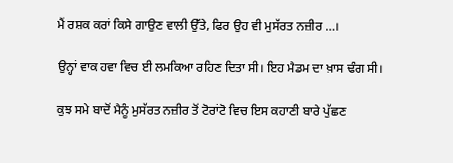ਮੈਂ ਰਸ਼ਕ ਕਰਾਂ ਕਿਸੇ ਗਾਉਣ ਵਾਲੀ ਉੱਤੇ, ਫਿਰ ਉਹ ਵੀ ਮੁਸੱਰਤ ਨਜ਼ੀਰ …।

ਉਨ੍ਹਾਂ ਵਾਕ ਹਵਾ ਵਿਚ ਈ ਲਮਕਿਆ ਰਹਿਣ ਦਿਤਾ ਸੀ। ਇਹ ਮੈਡਮ ਦਾ ਖ਼ਾਸ ਢੰਗ ਸੀ।

ਕੁਝ ਸਮੇ ਬਾਦੋਂ ਮੈਨੂੰ ਮੁਸੱਰਤ ਨਜ਼ੀਰ ਤੋਂ ਟੋਰਾਂਟੋ ਵਿਚ ਇਸ ਕਹਾਣੀ ਬਾਰੇ ਪੁੱਛਣ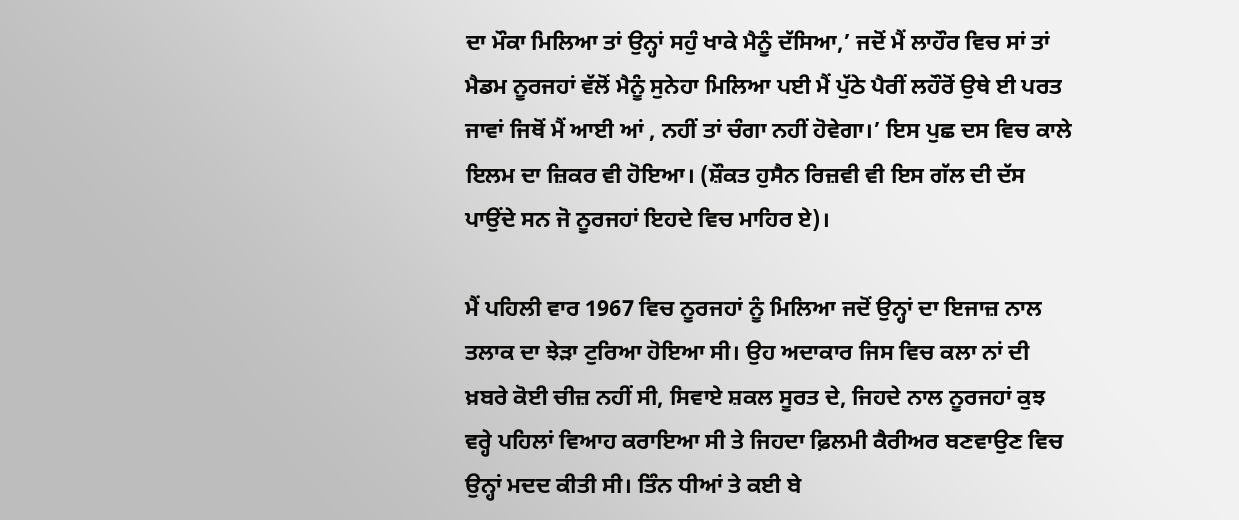ਦਾ ਮੌਕਾ ਮਿਲਿਆ ਤਾਂ ਉਨ੍ਹਾਂ ਸਹੁੰ ਖਾਕੇ ਮੈਨੂੰ ਦੱਸਿਆ,’ ਜਦੋਂ ਮੈਂ ਲਾਹੌਰ ਵਿਚ ਸਾਂ ਤਾਂ ਮੈਡਮ ਨੂਰਜਹਾਂ ਵੱਲੋਂ ਮੈਨੂੰ ਸੁਨੇਹਾ ਮਿਲਿਆ ਪਈ ਮੈਂ ਪੁੱਠੇ ਪੈਰੀਂ ਲਹੌਰੋਂ ਉਥੇ ਈ ਪਰਤ ਜਾਵਾਂ ਜਿਥੋਂ ਮੈਂ ਆਈ ਆਂ , ਨਹੀਂ ਤਾਂ ਚੰਗਾ ਨਹੀਂ ਹੋਵੇਗਾ।’ ਇਸ ਪੁਛ ਦਸ ਵਿਚ ਕਾਲੇ ਇਲਮ ਦਾ ਜ਼ਿਕਰ ਵੀ ਹੋਇਆ। (ਸ਼ੌਕਤ ਹੁਸੈਨ ਰਿਜ਼ਵੀ ਵੀ ਇਸ ਗੱਲ ਦੀ ਦੱਸ ਪਾਉਂਦੇ ਸਨ ਜੋ ਨੂਰਜਹਾਂ ਇਹਦੇ ਵਿਚ ਮਾਹਿਰ ਏ)।

ਮੈਂ ਪਹਿਲੀ ਵਾਰ 1967 ਵਿਚ ਨੂਰਜਹਾਂ ਨੂੰ ਮਿਲਿਆ ਜਦੋਂ ਉਨ੍ਹਾਂ ਦਾ ਇਜਾਜ਼ ਨਾਲ ਤਲਾਕ ਦਾ ਝੇੜਾ ਟੁਰਿਆ ਹੋਇਆ ਸੀ। ਉਹ ਅਦਾਕਾਰ ਜਿਸ ਵਿਚ ਕਲਾ ਨਾਂ ਦੀ ਖ਼ਬਰੇ ਕੋਈ ਚੀਜ਼ ਨਹੀਂ ਸੀ, ਸਿਵਾਏ ਸ਼ਕਲ ਸੂਰਤ ਦੇ, ਜਿਹਦੇ ਨਾਲ ਨੂਰਜਹਾਂ ਕੁਝ ਵਰ੍ਹੇ ਪਹਿਲਾਂ ਵਿਆਹ ਕਰਾਇਆ ਸੀ ਤੇ ਜਿਹਦਾ ਫ਼ਿਲਮੀ ਕੈਰੀਅਰ ਬਣਵਾਉਣ ਵਿਚ ਉਨ੍ਹਾਂ ਮਦਦ ਕੀਤੀ ਸੀ। ਤਿੰਨ ਧੀਆਂ ਤੇ ਕਈ ਬੇ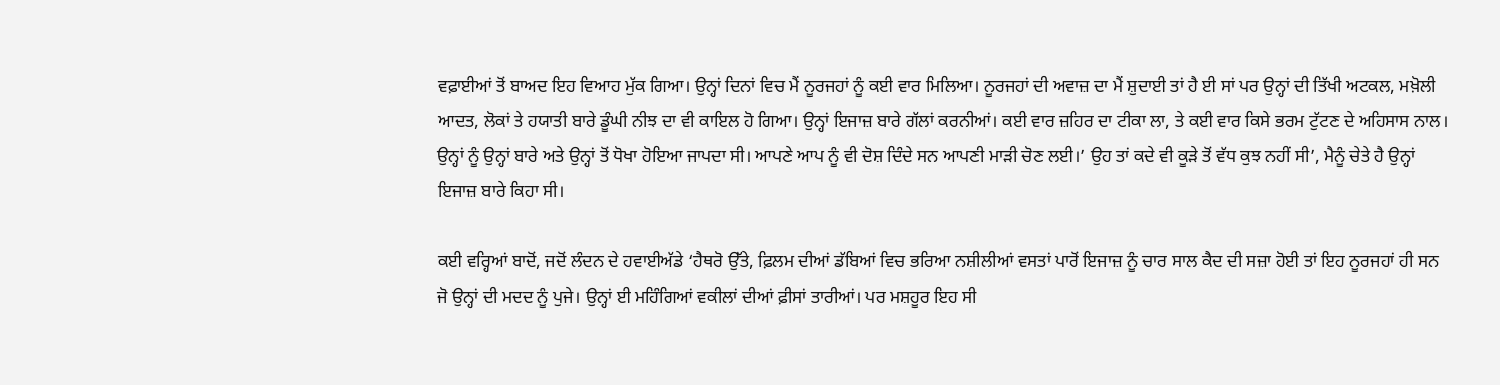ਵਫ਼ਾਈਆਂ ਤੋਂ ਬਾਅਦ ਇਹ ਵਿਆਹ ਮੁੱਕ ਗਿਆ। ਉਨ੍ਹਾਂ ਦਿਨਾਂ ਵਿਚ ਮੈਂ ਨੂਰਜਹਾਂ ਨੂੰ ਕਈ ਵਾਰ ਮਿਲਿਆ। ਨੂਰਜਹਾਂ ਦੀ ਅਵਾਜ਼ ਦਾ ਮੈਂ ਸ਼ੁਦਾਈ ਤਾਂ ਹੈ ਈ ਸਾਂ ਪਰ ਉਨ੍ਹਾਂ ਦੀ ਤਿੱਖੀ ਅਟਕਲ, ਮਖ਼ੋਲੀ ਆਦਤ, ਲੋਕਾਂ ਤੇ ਹਯਾਤੀ ਬਾਰੇ ਡੂੰਘੀ ਨੀਝ ਦਾ ਵੀ ਕਾਇਲ ਹੋ ਗਿਆ। ਉਨ੍ਹਾਂ ਇਜਾਜ਼ ਬਾਰੇ ਗੱਲਾਂ ਕਰਨੀਆਂ। ਕਈ ਵਾਰ ਜ਼ਹਿਰ ਦਾ ਟੀਕਾ ਲਾ, ਤੇ ਕਈ ਵਾਰ ਕਿਸੇ ਭਰਮ ਟੁੱਟਣ ਦੇ ਅਹਿਸਾਸ ਨਾਲ। ਉਨ੍ਹਾਂ ਨੂੰ ਉਨ੍ਹਾਂ ਬਾਰੇ ਅਤੇ ਉਨ੍ਹਾਂ ਤੋਂ ਧੋਖਾ ਹੋਇਆ ਜਾਪਦਾ ਸੀ। ਆਪਣੇ ਆਪ ਨੂੰ ਵੀ ਦੋਸ਼ ਦਿੰਦੇ ਸਨ ਆਪਣੀ ਮਾੜੀ ਚੋਣ ਲਈ।’ ਉਹ ਤਾਂ ਕਦੇ ਵੀ ਕੂੜੇ ਤੋਂ ਵੱਧ ਕੁਝ ਨਹੀਂ ਸੀ’, ਮੈਨੂੰ ਚੇਤੇ ਹੈ ਉਨ੍ਹਾਂ ਇਜਾਜ਼ ਬਾਰੇ ਕਿਹਾ ਸੀ।

ਕਈ ਵਰ੍ਹਿਆਂ ਬਾਦੋਂ, ਜਦੋਂ ਲੰਦਨ ਦੇ ਹਵਾਈਅੱਡੇ ‘ਹੈਥਰੋ ਉੱਤੇ, ਫ਼ਿਲਮ ਦੀਆਂ ਡੱਬਿਆਂ ਵਿਚ ਭਰਿਆ ਨਸ਼ੀਲੀਆਂ ਵਸਤਾਂ ਪਾਰੋਂ ਇਜਾਜ਼ ਨੂੰ ਚਾਰ ਸਾਲ ਕੈਦ ਦੀ ਸਜ਼ਾ ਹੋਈ ਤਾਂ ਇਹ ਨੂਰਜਹਾਂ ਹੀ ਸਨ ਜੋ ਉਨ੍ਹਾਂ ਦੀ ਮਦਦ ਨੂੰ ਪੁਜੇ। ਉਨ੍ਹਾਂ ਈ ਮਹਿੰਗਿਆਂ ਵਕੀਲਾਂ ਦੀਆਂ ਫ਼ੀਸਾਂ ਤਾਰੀਆਂ। ਪਰ ਮਸ਼ਹੂਰ ਇਹ ਸੀ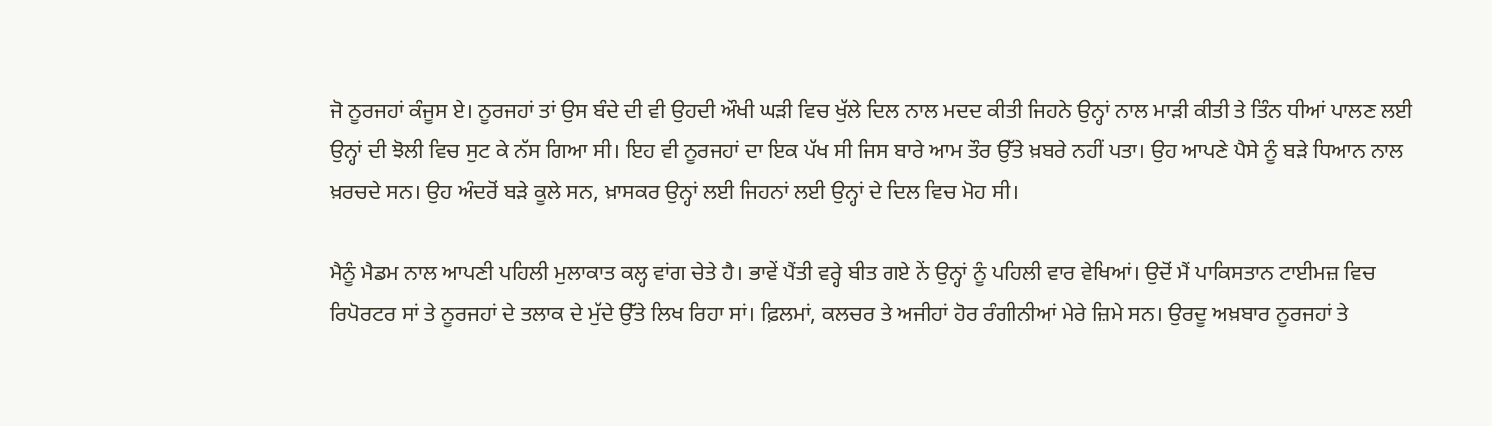ਜੋ ਨੂਰਜਹਾਂ ਕੰਜੂਸ ਏ। ਨੂਰਜਹਾਂ ਤਾਂ ਉਸ ਬੰਦੇ ਦੀ ਵੀ ਉਹਦੀ ਔਖੀ ਘੜੀ ਵਿਚ ਖੁੱਲੇ ਦਿਲ ਨਾਲ ਮਦਦ ਕੀਤੀ ਜਿਹਨੇ ਉਨ੍ਹਾਂ ਨਾਲ ਮਾੜੀ ਕੀਤੀ ਤੇ ਤਿੰਨ ਧੀਆਂ ਪਾਲਣ ਲਈ ਉਨ੍ਹਾਂ ਦੀ ਝੋਲੀ ਵਿਚ ਸੁਟ ਕੇ ਨੱਸ ਗਿਆ ਸੀ। ਇਹ ਵੀ ਨੂਰਜਹਾਂ ਦਾ ਇਕ ਪੱਖ ਸੀ ਜਿਸ ਬਾਰੇ ਆਮ ਤੌਰ ਉੱਤੇ ਖ਼ਬਰੇ ਨਹੀਂ ਪਤਾ। ਉਹ ਆਪਣੇ ਪੈਸੇ ਨੂੰ ਬੜੇ ਧਿਆਨ ਨਾਲ ਖ਼ਰਚਦੇ ਸਨ। ਉਹ ਅੰਦਰੋਂ ਬੜੇ ਕੂਲੇ ਸਨ, ਖ਼ਾਸਕਰ ਉਨ੍ਹਾਂ ਲਈ ਜਿਹਨਾਂ ਲਈ ਉਨ੍ਹਾਂ ਦੇ ਦਿਲ ਵਿਚ ਮੋਹ ਸੀ।

ਮੈਨੂੰ ਮੈਡਮ ਨਾਲ ਆਪਣੀ ਪਹਿਲੀ ਮੁਲਾਕਾਤ ਕਲ੍ਹ ਵਾਂਗ ਚੇਤੇ ਹੈ। ਭਾਵੇਂ ਪੈਂਤੀ ਵਰ੍ਹੇ ਬੀਤ ਗਏ ਨੇਂ ਉਨ੍ਹਾਂ ਨੂੰ ਪਹਿਲੀ ਵਾਰ ਵੇਖਿਆਂ। ਉਦੋਂ ਮੈਂ ਪਾਕਿਸਤਾਨ ਟਾਈਮਜ਼ ਵਿਚ ਰਿਪੋਰਟਰ ਸਾਂ ਤੇ ਨੂਰਜਹਾਂ ਦੇ ਤਲਾਕ ਦੇ ਮੁੱਦੇ ਉੱਤੇ ਲਿਖ ਰਿਹਾ ਸਾਂ। ਫ਼ਿਲਮਾਂ, ਕਲਚਰ ਤੇ ਅਜੀਹਾਂ ਹੋਰ ਰੰਗੀਨੀਆਂ ਮੇਰੇ ਜ਼ਿਮੇ ਸਨ। ਉਰਦੂ ਅਖ਼ਬਾਰ ਨੂਰਜਹਾਂ ਤੇ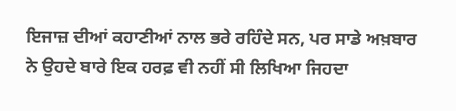ਇਜਾਜ਼ ਦੀਆਂ ਕਹਾਣੀਆਂ ਨਾਲ ਭਰੇ ਰਹਿੰਦੇ ਸਨ, ਪਰ ਸਾਡੇ ਅਖ਼ਬਾਰ ਨੇ ਉਹਦੇ ਬਾਰੇ ਇਕ ਹਰਫ਼ ਵੀ ਨਹੀਂ ਸੀ ਲਿਖਿਆ ਜਿਹਦਾ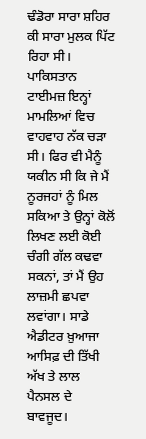ਢੰਡੋਰਾ ਸਾਰਾ ਸ਼ਹਿਰ ਕੀ ਸਾਰਾ ਮੁਲਕ ਪਿੱਟ ਰਿਹਾ ਸੀ। ਪਾਕਿਸਤਾਨ ਟਾਈਮਜ਼ ਇਨ੍ਹਾਂ ਮਾਮਲਿਆਂ ਵਿਚ ਵਾਹਵਾਹ ਨੱਕ ਚੜਾ ਸੀ। ਫਿਰ ਵੀ ਮੈਨੂੰ ਯਕੀਨ ਸੀ ਕਿ ਜੇ ਮੈਂ ਨੂਰਜਹਾਂ ਨੂੰ ਮਿਲ ਸਕਿਆ ਤੇ ਉਨ੍ਹਾਂ ਕੋਲੋਂ ਲਿਖਣ ਲਈ ਕੋਈ ਚੰਗੀ ਗੱਲ ਕਢਵਾ ਸਕਨਾਂ, ਤਾਂ ਮੈਂ ਉਹ ਲਾਜ਼ਮੀ ਛਪਵਾ ਲਵਾਂਗਾ। ਸਾਡੇ ਐਡੀਟਰ ਖ਼ੁਆਜਾ ਆਸਿਫ਼ ਦੀ ਤਿੱਖੀ ਅੱਖ ਤੇ ਲਾਲ ਪੈਨਸਲ ਦੇ ਬਾਵਜੂਦ।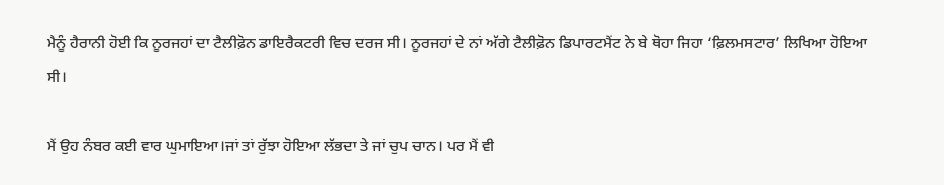ਮੈਨੂੰ ਹੈਰਾਨੀ ਹੋਈ ਕਿ ਨੂਰਜਹਾਂ ਦਾ ਟੈਲੀਫ਼ੋਨ ਡਾਇਰੈਕਟਰੀ ਵਿਚ ਦਰਜ ਸੀ। ਨੂਰਜਹਾਂ ਦੇ ਨਾਂ ਅੱਗੇ ਟੈਲੀਫ਼ੋਨ ਡਿਪਾਰਟਮੈਂਟ ਨੇ ਬੇ ਥੋਹਾ ਜਿਹਾ ‘ਫ਼ਿਲਮਸਟਾਰ’ ਲਿਖਿਆ ਹੋਇਆ ਸੀ।

ਮੈਂ ਉਹ ਨੰਬਰ ਕਈ ਵਾਰ ਘੁਮਾਇਆ।ਜਾਂ ਤਾਂ ਰੁੱਝਾ ਹੋਇਆ ਲੱਭਦਾ ਤੇ ਜਾਂ ਚੁਪ ਚਾਨ। ਪਰ ਮੈਂ ਵੀ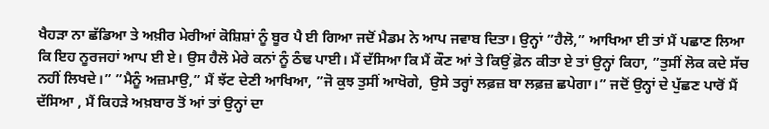ਖੈਹੜਾ ਨਾ ਛੱਡਿਆ ਤੇ ਅਖ਼ੀਰ ਮੇਰੀਆਂ ਕੋਸ਼ਿਸ਼ਾਂ ਨੂੰ ਬੂਰ ਪੈ ਈ ਗਿਆ ਜਦੋਂ ਮੈਡਮ ਨੇ ਆਪ ਜਵਾਬ ਦਿਤਾ। ਉਨ੍ਹਾਂ ”ਹੈਲੋ,” ਆਖਿਆ ਈ ਤਾਂ ਮੈਂ ਪਛਾਣ ਲਿਆ ਕਿ ਇਹ ਨੂਰਜਹਾਂ ਆਪ ਈ ਏ। ਉਸ ਹੈਲੋ ਮੇਰੇ ਕਨਾਂ ਨੂੰ ਠੰਢ ਪਾਈ। ਮੈਂ ਦੱਸਿਆ ਕਿ ਮੈਂ ਕੌਣ ਆਂ ਤੇ ਕਿਉਂ ਫ਼ੋਨ ਕੀਤਾ ਏ ਤਾਂ ਉਨ੍ਹਾਂ ਕਿਹਾ, ”ਤੁਸੀਂ ਲੋਕ ਕਦੇ ਸੱਚ ਨਹੀਂ ਲਿਖਦੇ।” ”ਮੈਨੂੰ ਅਜ਼ਮਾਉ,” ਮੈਂ ਝੱਟ ਦੇਣੀ ਆਖਿਆ, ”ਜੋ ਕੁਝ ਤੁਸੀਂ ਆਖੋਗੇ,  ਉਸੇ ਤਰ੍ਹਾਂ ਲਫ਼ਜ਼ ਬਾ ਲਫ਼ਜ਼ ਛਪੇਗਾ।” ਜਦੋਂ ਉਨ੍ਹਾਂ ਦੇ ਪੁੱਛਣ ਪਾਰੋਂ ਮੈਂ ਦੱਸਿਆ , ਮੈਂ ਕਿਹੜੇ ਅਖ਼ਬਾਰ ਤੋਂ ਆਂ ਤਾਂ ਉਨ੍ਹਾਂ ਦਾ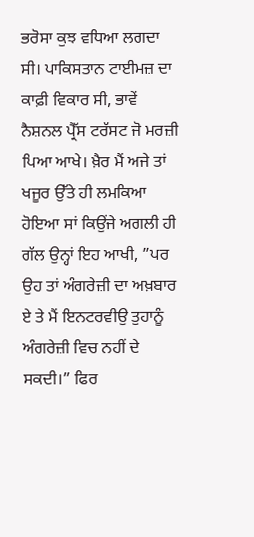ਭਰੋਸਾ ਕੁਝ ਵਧਿਆ ਲਗਦਾ ਸੀ। ਪਾਕਿਸਤਾਨ ਟਾਈਮਜ਼ ਦਾ ਕਾਫ਼ੀ ਵਿਕਾਰ ਸੀ, ਭਾਵੇਂ ਨੈਸ਼ਨਲ ਪ੍ਰੈੱਸ ਟਰੱਸਟ ਜੋ ਮਰਜ਼ੀ ਪਿਆ ਆਖੇ। ਖ਼ੈਰ ਮੈਂ ਅਜੇ ਤਾਂ ਖਜੂਰ ਉੱਤੇ ਹੀ ਲਮਕਿਆ ਹੋਇਆ ਸਾਂ ਕਿਉਂਜੇ ਅਗਲੀ ਹੀ ਗੱਲ ਉਨ੍ਹਾਂ ਇਹ ਆਖੀ, ”ਪਰ ਉਹ ਤਾਂ ਅੰਗਰੇਜ਼ੀ ਦਾ ਅਖ਼ਬਾਰ ਏ ਤੇ ਮੈਂ ਇਨਟਰਵੀਉ ਤੁਹਾਨੂੰ ਅੰਗਰੇਜ਼ੀ ਵਿਚ ਨਹੀਂ ਦੇ ਸਕਦੀ।” ਫਿਰ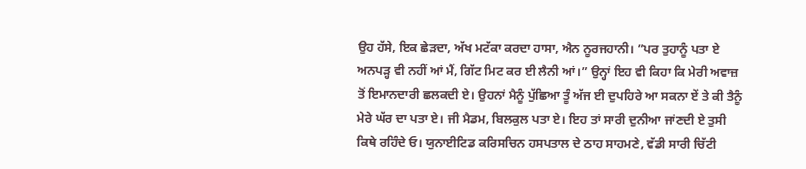ਉਹ ਹੱਸੇ, ਇਕ ਛੇੜਦਾ, ਅੱਖ ਮਟੱਕਾ ਕਰਦਾ ਹਾਸਾ, ਐਨ ਨੂਰਜਹਾਨੀ। ”ਪਰ ਤੁਹਾਨੂੰ ਪਤਾ ਏ ਅਨਪੜ੍ਹ ਵੀ ਨਹੀਂ ਆਂ ਮੈਂ, ਗਿੱਟ ਮਿਟ ਕਰ ਈ ਲੈਨੀ ਆਂ।” ਉਨ੍ਹਾਂ ਇਹ ਵੀ ਕਿਹਾ ਕਿ ਮੇਰੀ ਅਵਾਜ਼ ਤੋਂ ਇਮਾਨਦਾਰੀ ਛਲਕਦੀ ਏ। ਉਹਨਾਂ ਮੈਨੂੰ ਪੁੱਛਿਆ ਤੂੰ ਅੱਜ ਈ ਦੁਪਹਿਰੇ ਆ ਸਕਨਾ ਏਂ ਤੇ ਕੀ ਤੈਨੂੰ ਮੇਰੇ ਘੱਰ ਦਾ ਪਤਾ ਏ। ਜੀ ਮੈਡਮ, ਬਿਲਕੁਲ ਪਤਾ ਏ। ਇਹ ਤਾਂ ਸਾਰੀ ਦੁਨੀਆ ਜਾਂਣਦੀ ਏ ਤੁਸੀ ਕਿਥੇ ਰਹਿੰਦੇ ਓ। ਯੁਨਾਈਟਿਡ ਕਰਿਸਚਿਨ ਹਸਪਤਾਲ ਦੇ ਠਾਹ ਸਾਹਮਣੇ, ਵੱਡੀ ਸਾਰੀ ਚਿੱਟੀ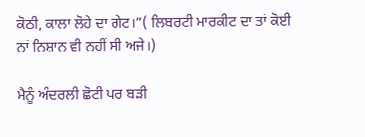ਕੋਠੀ, ਕਾਲਾ ਲੋਹੇ ਦਾ ਗੇਟ।”( ਲਿਬਰਟੀ ਮਾਰਕੀਟ ਦਾ ਤਾਂ ਕੋਈ ਨਾਂ ਨਿਸ਼ਾਨ ਵੀ ਨਹੀਂ ਸੀ ਅਜੇ।)

ਮੈਨੂੰ ਅੰਦਰਲੀ ਛੋਟੀ ਪਰ ਬੜੀ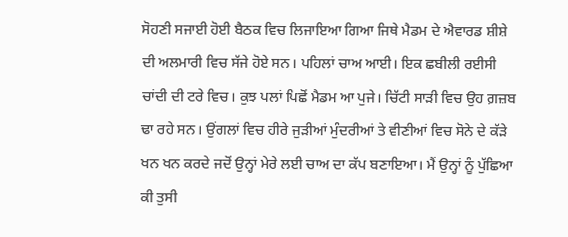ਸੋਹਣੀ ਸਜਾਈ ਹੋਈ ਬੈਠਕ ਵਿਚ ਲਿਜਾਇਆ ਗਿਆ ਜਿਥੇ ਮੈਡਮ ਦੇ ਐਵਾਰਡ ਸ਼ੀਸ਼ੇ ਦੀ ਅਲਮਾਰੀ ਵਿਚ ਸੱਜੇ ਹੋਏ ਸਨ। ਪਹਿਲਾਂ ਚਾਅ ਆਈ। ਇਕ ਛਬੀਲੀ ਰਈਸੀ ਚਾਂਦੀ ਦੀ ਟਰੇ ਵਿਚ। ਕੁਝ ਪਲਾਂ ਪਿਛੋਂ ਮੈਡਮ ਆ ਪੁਜੇ। ਚਿੱਟੀ ਸਾੜੀ ਵਿਚ ਉਹ ਗ਼ਜ਼ਬ ਢਾ ਰਹੇ ਸਨ। ਉਂਗਲਾਂ ਵਿਚ ਹੀਰੇ ਜੁੜੀਆਂ ਮੁੰਦਰੀਆਂ ਤੇ ਵੀਣੀਆਂ ਵਿਚ ਸੋਨੇ ਦੇ ਕੱੜੇ ਖਨ ਖਨ ਕਰਦੇ ਜਦੋਂ ਉਨ੍ਹਾਂ ਮੇਰੇ ਲਈ ਚਾਅ ਦਾ ਕੱਪ ਬਣਾਇਆ। ਮੈਂ ਉਨ੍ਹਾਂ ਨੂੰ ਪੁੱਛਿਆ ਕੀ ਤੁਸੀ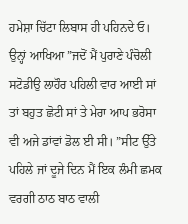ਹਮੇਸ਼ਾ ਚਿੱਟਾ ਲਿਬਾਸ ਹੀ ਪਹਿਨਦੇ ਓ। ਉਨ੍ਹਾਂ ਆਖਿਆ ”ਜਦੋਂ ਮੈਂ ਪੁਰਾਣੇ ਪੰਚੋਲੀ ਸਟੋਡੀਉ ਲਾਹੌਰ ਪਹਿਲੀ ਵਾਰ ਆਈ ਸਾਂ ਤਾਂ ਬਹੁਤ ਛੋਟੀ ਸਾਂ ਤੇ ਮੇਰਾ ਆਪ ਭਰੋਸਾ ਵੀ ਅਜੇ ਡਾਂਵਾਂ ਡੋਲ ਈ ਸੀ। ”ਸੀਟ ਉੱਤੇ ਪਹਿਲੇ ਜਾਂ ਦੂਜੇ ਦਿਨ ਮੈਂ ਇਕ ਲੰਮੀ ਛਮਕ ਵਰਗੀ ਠਾਠ ਬਾਠ ਵਾਲੀ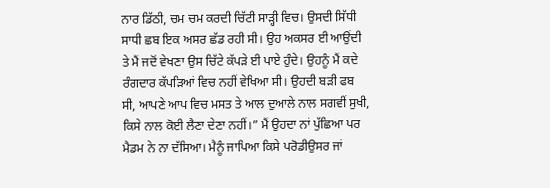ਨਾਰ ਡਿੱਠੀ, ਚਮ ਚਮ ਕਰਦੀ ਚਿੱਟੀ ਸਾੜ੍ਹੀ ਵਿਚ। ਉਸਦੀ ਸਿੱਧੀ ਸਾਧੀ ਛਬ ਇਕ ਅਸਰ ਛੱਡ ਰਹੀ ਸੀ। ਉਹ ਅਕਸਰ ਈ ਆਉਂਦੀ ਤੇ ਮੈਂ ਜਦੋਂ ਵੇਖਣਾ ਉਸ ਚਿੱਟੇ ਕੱਪੜੇ ਈ ਪਾਏ ਹੁੰਦੇ। ਉਹਨੂੰ ਮੈਂ ਕਦੇ ਰੰਗਦਾਰ ਕੱਪੜਿਆਂ ਵਿਚ ਨਹੀਂ ਵੇਖਿਆ ਸੀ। ਉਹਦੀ ਬੜੀ ਫਬ ਸੀ, ਆਪਣੇ ਆਪ ਵਿਚ ਮਸਤ ਤੇ ਆਲ ਦੁਆਲੇ ਨਾਲ ਸਗਵੀਂ ਸੁਖੀ, ਕਿਸੇ ਨਾਲ ਕੋਈ ਲੈਣਾ ਦੇਣਾ ਨਹੀਂ।” ਮੈਂ ਉਹਦਾ ਨਾਂ ਪੁੱਛਿਆ ਪਰ ਮੈਡਮ ਨੇ ਨਾ ਦੱਸਿਆ। ਮੈਨੂੰ ਜਾਪਿਆ ਕਿਸੇ ਪਰੋਡੀਉਸਰ ਜਾਂ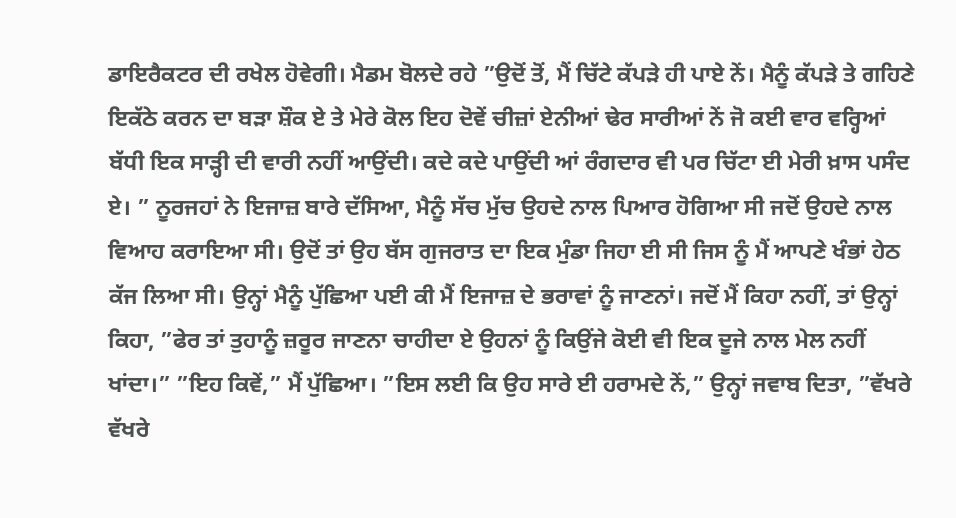ਡਾਇਰੈਕਟਰ ਦੀ ਰਖੇਲ ਹੋਵੇਗੀ। ਮੈਡਮ ਬੋਲਦੇ ਰਹੇ ”ਉਦੋਂ ਤੋਂ, ਮੈਂ ਚਿੱਟੇ ਕੱਪੜੇ ਹੀ ਪਾਏ ਨੇਂ। ਮੈਨੂੰ ਕੱਪੜੇ ਤੇ ਗਹਿਣੇ ਇਕੱਠੇ ਕਰਨ ਦਾ ਬੜਾ ਸ਼ੌਕ ਏ ਤੇ ਮੇਰੇ ਕੋਲ ਇਹ ਦੋਵੇਂ ਚੀਜ਼ਾਂ ਏਨੀਆਂ ਢੇਰ ਸਾਰੀਆਂ ਨੇਂ ਜੋ ਕਈ ਵਾਰ ਵਰ੍ਹਿਆਂ ਬੱਧੀ ਇਕ ਸਾੜ੍ਹੀ ਦੀ ਵਾਰੀ ਨਹੀਂ ਆਉਂਦੀ। ਕਦੇ ਕਦੇ ਪਾਉਂਦੀ ਆਂ ਰੰਗਦਾਰ ਵੀ ਪਰ ਚਿੱਟਾ ਈ ਮੇਰੀ ਖ਼ਾਸ ਪਸੰਦ ਏ। ” ਨੂਰਜਹਾਂ ਨੇ ਇਜਾਜ਼ ਬਾਰੇ ਦੱਸਿਆ, ਮੈਨੂੰ ਸੱਚ ਮੁੱਚ ਉਹਦੇ ਨਾਲ ਪਿਆਰ ਹੋਗਿਆ ਸੀ ਜਦੋਂ ਉਹਦੇ ਨਾਲ ਵਿਆਹ ਕਰਾਇਆ ਸੀ। ਉਦੋਂ ਤਾਂ ਉਹ ਬੱਸ ਗੁਜਰਾਤ ਦਾ ਇਕ ਮੁੰਡਾ ਜਿਹਾ ਈ ਸੀ ਜਿਸ ਨੂੰ ਮੈਂ ਆਪਣੇ ਖੰਭਾਂ ਹੇਠ ਕੱਜ ਲਿਆ ਸੀ। ਉਨ੍ਹਾਂ ਮੈਨੂੰ ਪੁੱਛਿਆ ਪਈ ਕੀ ਮੈਂ ਇਜਾਜ਼ ਦੇ ਭਰਾਵਾਂ ਨੂੰ ਜਾਣਨਾਂ। ਜਦੋਂ ਮੈਂ ਕਿਹਾ ਨਹੀਂ, ਤਾਂ ਉਨ੍ਹਾਂ ਕਿਹਾ, ”ਫੇਰ ਤਾਂ ਤੁਹਾਨੂੰ ਜ਼ਰੂਰ ਜਾਣਨਾ ਚਾਹੀਦਾ ਏ ਉਹਨਾਂ ਨੂੰ ਕਿਉਂਜੇ ਕੋਈ ਵੀ ਇਕ ਦੂਜੇ ਨਾਲ ਮੇਲ ਨਹੀਂ ਖਾਂਦਾ।” ”ਇਹ ਕਿਵੇਂ,” ਮੈਂ ਪੁੱਛਿਆ। ”ਇਸ ਲਈ ਕਿ ਉਹ ਸਾਰੇ ਈ ਹਰਾਮਦੇ ਨੇਂ,” ਉਨ੍ਹਾਂ ਜਵਾਬ ਦਿਤਾ, ”ਵੱਖਰੇ ਵੱਖਰੇ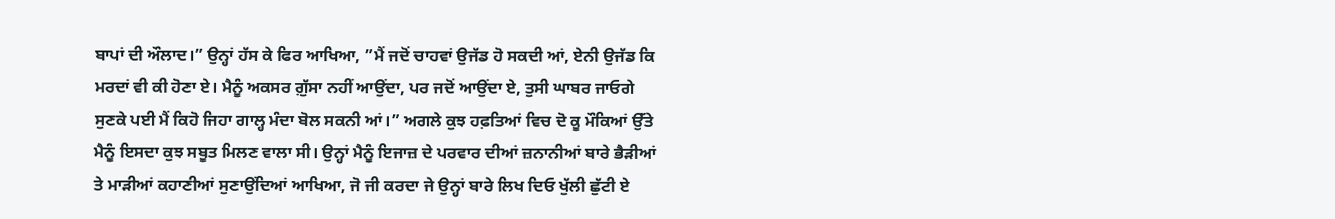ਬਾਪਾਂ ਦੀ ਔਲਾਦ।” ਉਨ੍ਹਾਂ ਹੱਸ ਕੇ ਫਿਰ ਆਖਿਆ, ”ਮੈਂ ਜਦੋਂ ਚਾਹਵਾਂ ਉਜੱਡ ਹੋ ਸਕਦੀ ਆਂ, ਏਨੀ ਉਜੱਡ ਕਿ ਮਰਦਾਂ ਵੀ ਕੀ ਹੋਣਾ ਏ। ਮੈਨੂੰ ਅਕਸਰ ਗ਼ੁੱਸਾ ਨਹੀਂ ਆਉਂਦਾ, ਪਰ ਜਦੋਂ ਆਉਂਦਾ ਏ, ਤੁਸੀ ਘਾਬਰ ਜਾਓਗੇ ਸੁਣਕੇ ਪਈ ਮੈਂ ਕਿਹੋ ਜਿਹਾ ਗਾਲ੍ਹ ਮੰਦਾ ਬੋਲ ਸਕਨੀ ਆਂ।” ਅਗਲੇ ਕੁਝ ਹਫ਼ਤਿਆਂ ਵਿਚ ਦੋ ਕੂ ਮੌਕਿਆਂ ਉੱਤੇ ਮੈਨੂੰ ਇਸਦਾ ਕੁਝ ਸਬੂਤ ਮਿਲਣ ਵਾਲਾ ਸੀ। ਉਨ੍ਹਾਂ ਮੈਨੂੰ ਇਜਾਜ਼ ਦੇ ਪਰਵਾਰ ਦੀਆਂ ਜ਼ਨਾਨੀਆਂ ਬਾਰੇ ਭੈੜੀਆਂ ਤੇ ਮਾੜੀਆਂ ਕਹਾਣੀਆਂ ਸੁਣਾਉਂਦਿਆਂ ਆਖਿਆ, ਜੋ ਜੀ ਕਰਦਾ ਜੇ ਉਨ੍ਹਾਂ ਬਾਰੇ ਲਿਖ ਦਿਓ ਖੁੱਲੀ ਛੁੱਟੀ ਏ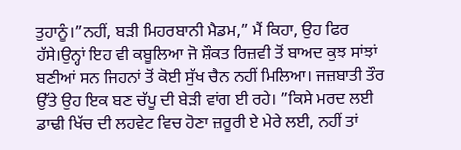ਤੁਹਾਨੂੰ।”ਨਹੀਂ, ਬੜੀ ਮਿਹਰਬਾਨੀ ਮੈਡਮ,” ਮੈਂ ਕਿਹਾ, ਉਹ ਫਿਰ ਹੱਸੇ।ਉਨ੍ਹਾਂ ਇਹ ਵੀ ਕਬੂਲਿਆ ਜੋ ਸ਼ੌਕਤ ਰਿਜ਼ਵੀ ਤੋਂ ਬਾਅਦ ਕੁਝ ਸਾਂਝਾਂ ਬਣੀਆਂ ਸਨ ਜਿਹਨਾਂ ਤੋਂ ਕੋਈ ਸੁੱਖ ਚੈਨ ਨਹੀਂ ਮਿਲਿਆ। ਜਜ਼ਬਾਤੀ ਤੌਰ ਉੱਤੇ ਉਹ ਇਕ ਬਣ ਚੱਪੂ ਦੀ ਬੇੜੀ ਵਾਂਗ ਈ ਰਹੇ। ”ਕਿਸੇ ਮਰਦ ਲਈ ਡਾਢੀ ਖਿੱਚ ਦੀ ਲਹਵੇਟ ਵਿਚ ਹੋਣਾ ਜ਼ਰੂਰੀ ਏ ਮੇਰੇ ਲਈ, ਨਹੀਂ ਤਾਂ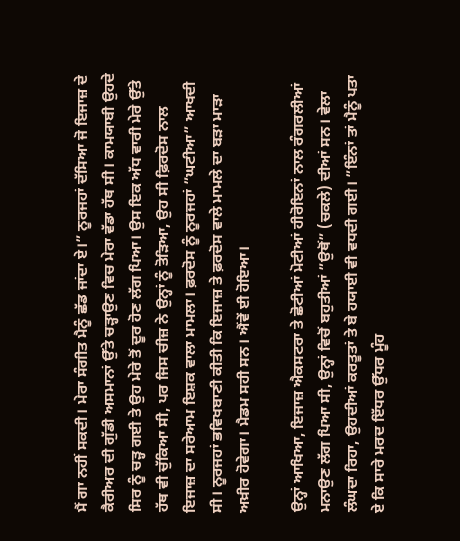ਮੈਂ ਗਾ ਨਹੀਂ ਸਕਦੀ। ਮੇਰਾ ਸੰਗੀਤ ਮੈਨੂੰ ਛੱਡ ਜਾਂਦਾ ਏ।” ਨੂਰਜਹਾਂ ਦੱਸਿਆ ਜੋ ਇਜਾਜ਼ ਦੇ ਕੈਰੀਅਰ ਦੀ ਗੁੱਡੀ ਅਸਮਾਨਾਂ ਉੱਤੇ ਚੜ੍ਹਾਉਣ ਵਿਚ ਮੇਰਾ ਵੱਡਾ ਹੱਥ ਸੀ। ਕਾਮਯਾਬੀ ਉਹਦੇ ਸਿਰ ਨੂੰ ਚੜ੍ਹ ਗਈ ਤੇ ਉਹ ਮੇਰੇ ਤੋਂ ਦੂਰ ਹੋਣ ਲੱਗ ਪਿਆ। ਉਸ ਇਕ ਅੱਧ ਵਾਰੀ ਮੇਰੇ ਉੱਤੇ ਹੱਥ ਵੀ ਚੁੱਕਿਆ ਸੀ, ਪਰ ਜਿਸ ਚੀਜ਼ ਨੇ ਉਨ੍ਹਾਂ ਨੂੰ ਤੋੜਿਆ, ਉਹ ਸੀ ਫ਼ਿਰਦੋਸ ਨਾਲ ਇਜਾਜ਼ ਦਾ ਸਰੇਆਮ ਇਸ਼ਕ ਵਾਲਾ ਮਾਮਲਾ। ਫ਼ਰਦੋਸ ਨੂੰ ਨੂਰਜਹਾਂ ”ਘਟੀਆ” ਆਖਦੀ ਸੀ। ਨੂਰਜਹਾਂ ਭਵਿਖਬਾਣੀ ਕੀਤੀ ਕਿ ਇਜਾਜ਼ ਤੇ ਫ਼ਰਦੋਸ ਵਾਲੇ ਮਾਮਲੇ ਦਾ ਬੜਾ ਮਾੜਾ ਅਖ਼ੀਰ ਹੋਵੇਗਾ। ਮੈਡਮ ਸਹੀ ਸਨ। ਐਂਵੇਂ ਈ ਹੋਇਆ।

ਉਨ੍ਹਾਂ ਆਖਿਆ, ਇਜਾਜ਼ ਐਕਸਟਰਾ ਤੇ ਛੋਟੀਆਂ ਮੋਟੀਆਂ ਹੀਰੋਇਨਾਂ ਨਾਲ ਰੰਗਰਲੀਆਂ ਮਨਾਉਣ ਲੱਗ ਪਿਆ ਸੀ, ਉਨ੍ਹਾਂ ਵਿਚੋਂ ਬਹੁਤੀਆਂ ”ਉਥੋਂ” (ਚਕਲੇ) ਦੀਆਂ ਸਨ। ਵੇਲਾ ਲੰਘਦਾ ਰਿਹਾ, ਉਹਦੀਆਂ ਕਰਤੂਤਾਂ ਤੇ ਬੇ ਹਯਾਈ ਵੀ ਵਧਦੀ ਗਈ। ”ਇੰਨਾਂ ਤਾਂ ਮੈਨੂੰ ਪਤਾ ਏ ਕਿ ਸਾਰੇ ਮਰਦ ਇੱਧਰ ਉੱਧਰ ਮੂੰਹ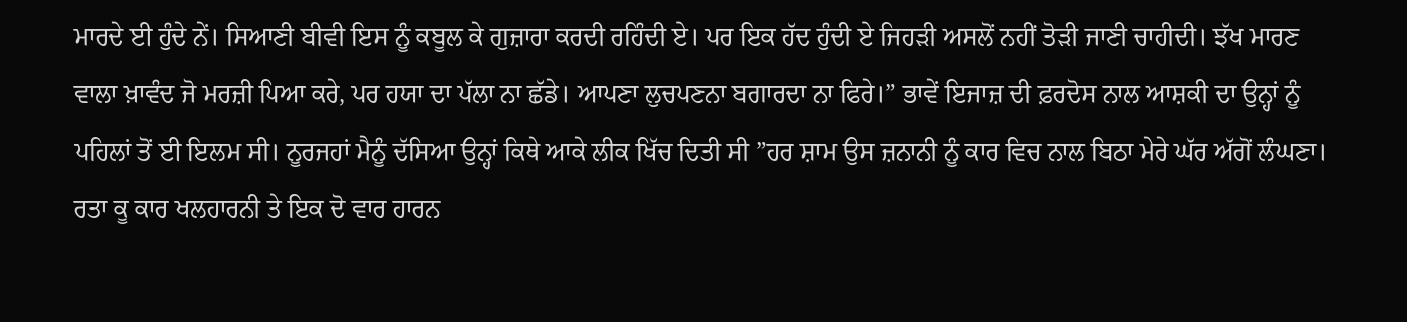ਮਾਰਦੇ ਈ ਹੁੰਦੇ ਨੇਂ। ਸਿਆਣੀ ਬੀਵੀ ਇਸ ਨੂੰ ਕਬੂਲ ਕੇ ਗੁਜ਼ਾਰਾ ਕਰਦੀ ਰਹਿੰਦੀ ਏ। ਪਰ ਇਕ ਹੱਦ ਹੁੰਦੀ ਏ ਜਿਹੜੀ ਅਸਲੋਂ ਨਹੀਂ ਤੋੜੀ ਜਾਣੀ ਚਾਹੀਦੀ। ਝੱਖ ਮਾਰਣ ਵਾਲਾ ਖ਼ਾਵੰਦ ਜੋ ਮਰਜ਼ੀ ਪਿਆ ਕਰੇ, ਪਰ ਹਯਾ ਦਾ ਪੱਲਾ ਨਾ ਛੱਡੇ। ਆਪਣਾ ਲੁਚਪਣਨਾ ਬਗਾਰਦਾ ਨਾ ਫਿਰੇ।” ਭਾਵੇਂ ਇਜਾਜ਼ ਦੀ ਫ਼ਰਦੋਸ ਨਾਲ ਆਸ਼ਕੀ ਦਾ ਉਨ੍ਹਾਂ ਨੂੰ ਪਹਿਲਾਂ ਤੋਂ ਈ ਇਲਮ ਸੀ। ਨੂਰਜਹਾਂ ਮੈਨੂੰ ਦੱਸਿਆ ਉਨ੍ਹਾਂ ਕਿਥੇ ਆਕੇ ਲੀਕ ਖਿੱਚ ਦਿਤੀ ਸੀ ”ਹਰ ਸ਼ਾਮ ਉਸ ਜ਼ਨਾਨੀ ਨੂੰ ਕਾਰ ਵਿਚ ਨਾਲ ਬਿਠਾ ਮੇਰੇ ਘੱਰ ਅੱਗੋਂ ਲੰਘਣਾ। ਰਤਾ ਕੂ ਕਾਰ ਖਲਹਾਰਨੀ ਤੇ ਇਕ ਦੋ ਵਾਰ ਹਾਰਨ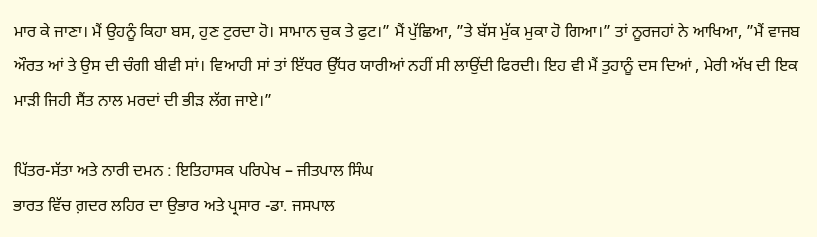ਮਾਰ ਕੇ ਜਾਣਾ। ਮੈਂ ਉਹਨੂੰ ਕਿਹਾ ਬਸ, ਹੁਣ ਟੁਰਦਾ ਹੋ। ਸਾਮਾਨ ਚੁਕ ਤੇ ਫੁਟ।” ਮੈਂ ਪੁੱਛਿਆ, ”ਤੇ ਬੱਸ ਮੁੱਕ ਮੁਕਾ ਹੋ ਗਿਆ।” ਤਾਂ ਨੂਰਜਹਾਂ ਨੇ ਆਖਿਆ, ”ਮੈਂ ਵਾਜਬ ਔਰਤ ਆਂ ਤੇ ਉਸ ਦੀ ਚੰਗੀ ਬੀਵੀ ਸਾਂ। ਵਿਆਹੀ ਸਾਂ ਤਾਂ ਇੱਧਰ ਉੱਧਰ ਯਾਰੀਆਂ ਨਹੀਂ ਸੀ ਲਾਉਂਦੀ ਫਿਰਦੀ। ਇਹ ਵੀ ਮੈਂ ਤੁਹਾਨੂੰ ਦਸ ਦਿਆਂ , ਮੇਰੀ ਅੱਖ ਦੀ ਇਕ ਮਾੜੀ ਜਿਹੀ ਸੈਂਤ ਨਾਲ ਮਰਦਾਂ ਦੀ ਭੀੜ ਲੱਗ ਜਾਏ।”

ਪਿੱਤਰ-ਸੱਤਾ ਅਤੇ ਨਾਰੀ ਦਮਨ : ਇਤਿਹਾਸਕ ਪਰਿਪੇਖ – ਜੀਤਪਾਲ ਸਿੰਘ
ਭਾਰਤ ਵਿੱਚ ਗ਼ਦਰ ਲਹਿਰ ਦਾ ਉਭਾਰ ਅਤੇ ਪ੍ਰਸਾਰ -ਡਾ. ਜਸਪਾਲ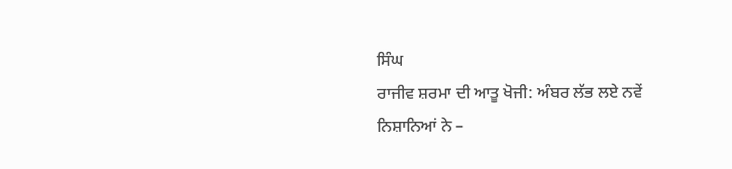ਸਿੰਘ
ਰਾਜੀਵ ਸ਼ਰਮਾ ਦੀ ਆਤੂ ਖੋਜੀ: ਅੰਬਰ ਲੱਭ ਲਏ ਨਵੇਂ ਨਿਸ਼ਾਨਿਆਂ ਨੇ –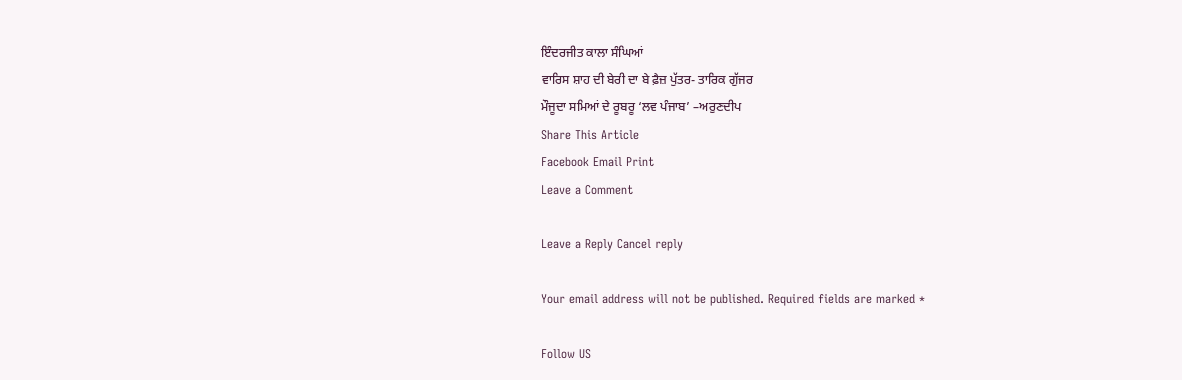ਇੰਦਰਜੀਤ ਕਾਲਾ ਸੰਘਿਆਂ
ਵਾਰਿਸ ਸ਼ਾਹ ਦੀ ਬੇਰੀ ਦਾ ਬੇ ਫ਼ੈਜ਼ ਪੁੱਤਰ- ਤਾਰਿਕ ਗੁੱਜਰ
ਮੌਜੂਦਾ ਸਮਿਆਂ ਦੇ ਰੂਬਰੂ ‘ਲਵ ਪੰਜਾਬ’ –ਅਰੁਣਦੀਪ
Share This Article
Facebook Email Print
Leave a Comment

Leave a Reply Cancel reply

Your email address will not be published. Required fields are marked *

Follow US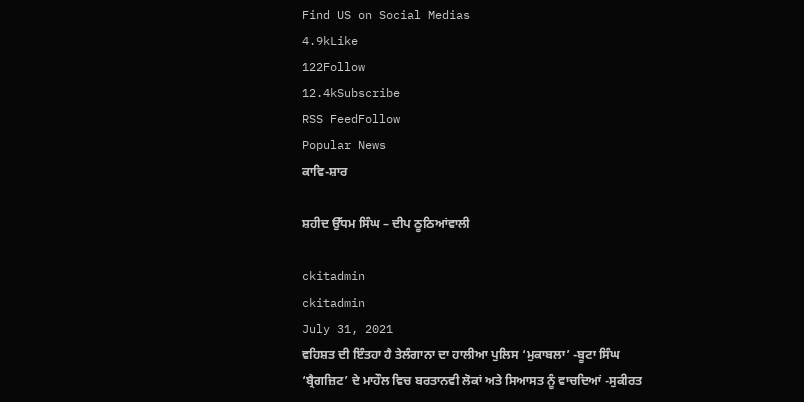Find US on Social Medias
4.9kLike
122Follow
12.4kSubscribe
RSS FeedFollow
Popular News
ਕਾਵਿ-ਸ਼ਾਰ

ਸ਼ਹੀਦ ਉੱਧਮ ਸਿੰਘ – ਦੀਪ ਠੂਠਿਆਂਵਾਲੀ

ckitadmin
ckitadmin
July 31, 2021
ਵਹਿਸ਼ਤ ਦੀ ਇੰਤਹਾ ਹੈ ਤੇਲੰਗਾਨਾ ਦਾ ਹਾਲੀਆ ਪੁਲਿਸ ‘ਮੁਕਾਬਲਾ’ -ਬੂਟਾ ਸਿੰਘ
‘ਬ੍ਰੈਗਜ਼ਿਟ’ ਦੇ ਮਾਹੌਲ ਵਿਚ ਬਰਤਾਨਵੀ ਲੋਕਾਂ ਅਤੇ ਸਿਆਸਤ ਨੂੰ ਵਾਚਦਿਆਂ -ਸੁਕੀਰਤ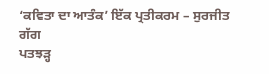‘ਕਵਿਤਾ ਦਾ ਆਤੰਕ’ ਇੱਕ ਪ੍ਰਤੀਕਰਮ – ਸੁਰਜੀਤ ਗੱਗ
ਪਤਝੜ੍ਹ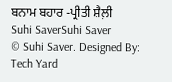ਬਨਾਮ ਬਹਾਰ -ਪ੍ਰੀਤੀ ਸ਼ੈਲ਼ੀ
Suhi SaverSuhi Saver
© Suhi Saver. Designed By: Tech Yard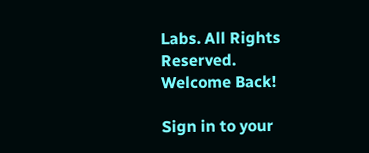Labs. All Rights Reserved.
Welcome Back!

Sign in to your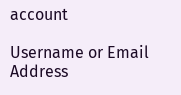account

Username or Email Address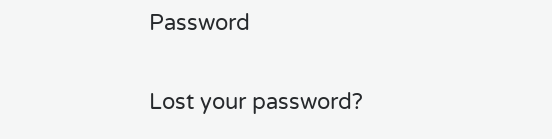Password

Lost your password?